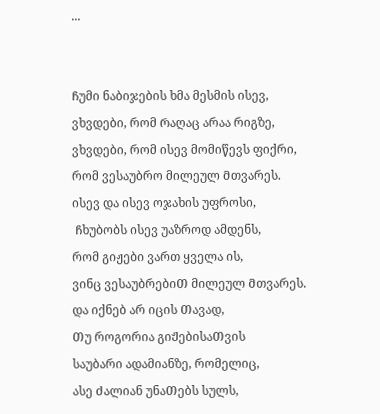...


Ჩუმი ნაბიჯების ხმა მესმის ისევ,
ვხვდები, რომ Რაღაც არაა რიგზე,
ვხვდები, რომ ისევ მომიწევს ფიქრი,
რომ ვესაუბრო მილეულ Მთვარეს.
ისევ და ისევ ოჯახის უფროსი,
 Ჩხუბობს ისევ უაზროდ ამდენს,
რომ გიჟები ვართ ყველა ის,
ვინც ვესაუბრებიᲗ მილეულ Მთვარეს.
და იქნებ არ იცის Თავად,
Თუ როგორია გიᲟებისაᲗვის
საუბარი ადამიანზე, რომელიც,
ასე Ძალიან უნაᲗებს სულს,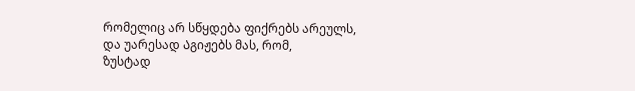რომელიც არ სწყდება ფიქრებს არეულს,
და უარესად Აგიჟებს მას, რომ,
ზუსტად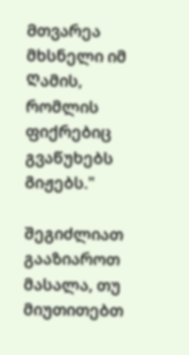Მთვარეა მხსნელი იმ Ღამის,
რომლის ფიქრებიც გვაწუხებს Გიჟებს."

შეგიძლიათ გააზიაროთ მასალა, თუ მიუთითებთ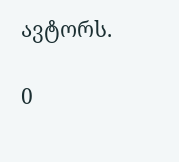ავტორს.

0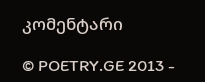კომენტარი

© POETRY.GE 2013 -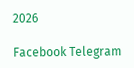2026

Facebook Telegram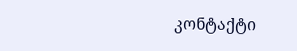კონტაქტი